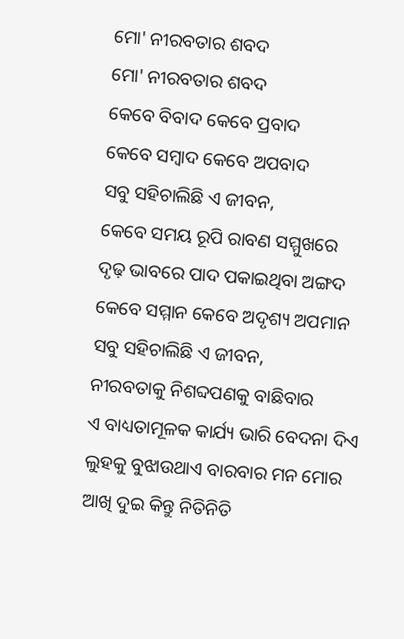ମୋ' ନୀରବତାର ଶବଦ
ମୋ' ନୀରବତାର ଶବଦ
କେବେ ବିବାଦ କେବେ ପ୍ରବାଦ
କେବେ ସମ୍ବାଦ କେବେ ଅପବାଦ
ସବୁ ସହିଚାଲିଛି ଏ ଜୀବନ,
କେବେ ସମୟ ରୂପି ରାବଣ ସମ୍ମୁଖରେ
ଦୃଢ଼ ଭାବରେ ପାଦ ପକାଇଥିବା ଅଙ୍ଗଦ
କେବେ ସମ୍ମାନ କେବେ ଅଦୃଶ୍ୟ ଅପମାନ
ସବୁ ସହିଚାଲିଛି ଏ ଜୀବନ,
ନୀରବତାକୁ ନିଶବ୍ଦପଣକୁ ବାଛିବାର
ଏ ବାଧ୍ୟତାମୂଳକ କାର୍ଯ୍ୟ ଭାରି ବେଦନା ଦିଏ
ଲୁହକୁ ବୁଝାଉଥାଏ ବାରବାର ମନ ମୋର
ଆଖି ଦୁଇ କିନ୍ତୁ ନିତିନିତି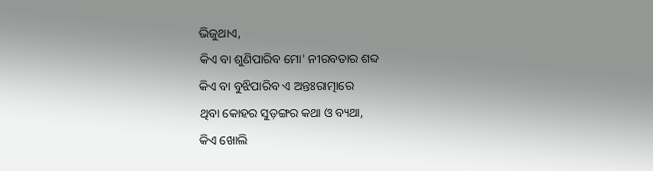ଭିଜୁଥାଏ,
କିଏ ବା ଶୁଣିପାରିବ ମୋ' ନୀରବତାର ଶବ୍ଦ
କିଏ ବା ବୁଝିପାରିବ ଏ ଅନ୍ତଃରାତ୍ମାରେ
ଥିବା କୋହର ସୁଡ଼ଙ୍ଗର କଥା ଓ ବ୍ୟଥା,
କିଏ ଖୋଲି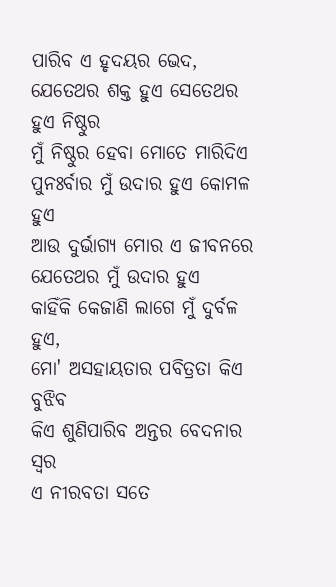ପାରିବ ଏ ହୃଦୟର ଭେଦ,
ଯେତେଥର ଶକ୍ତ ହୁଏ ସେତେଥର ହୁଏ ନିଷ୍ଠୁର
ମୁଁ ନିଷ୍ଠୁର ହେବା ମୋତେ ମାରିଦିଏ
ପୁନଃର୍ବାର ମୁଁ ଉଦାର ହୁଏ କୋମଳ ହୁଏ
ଆଉ ଦୁର୍ଭାଗ୍ୟ ମୋର ଏ ଜୀବନରେ
ଯେତେଥର ମୁଁ ଉଦାର ହୁଏ
କାହିଁକି କେଜାଣି ଲାଗେ ମୁଁ ଦୁର୍ବଳ ହୁଏ,
ମୋ' ଅସହାୟତାର ପବିତ୍ରତା କିଏ ବୁଝିବ
କିଏ ଶୁଣିପାରିବ ଅନ୍ତର ବେଦନାର ସ୍ୱର
ଏ ନୀରବତା ସତେ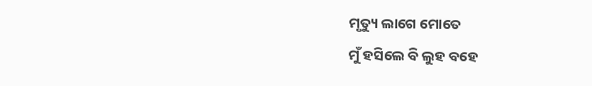ମୃତ୍ୟୁ ଲାଗେ ମୋତେ
ମୁଁ ହସିଲେ ବି ଲୁହ ବହେ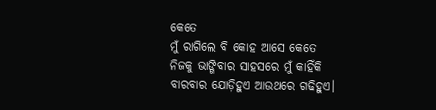କେତେ
ମୁଁ ରାଗିଲେ ବି କୋହ ଆସେ କେତେ
ନିଜକୁ ଭାଙ୍ଗିବାର ସାହସରେ ମୁଁ କାହିଁକି
ବାରବାର ଯୋଡ଼ିହୁଏ ଆଉଥରେ ଗଢିହୁଏ।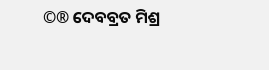©® ଦେବବ୍ରତ ମିଶ୍ର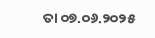ତା ୦୭.୦୬.୨୦୨୫